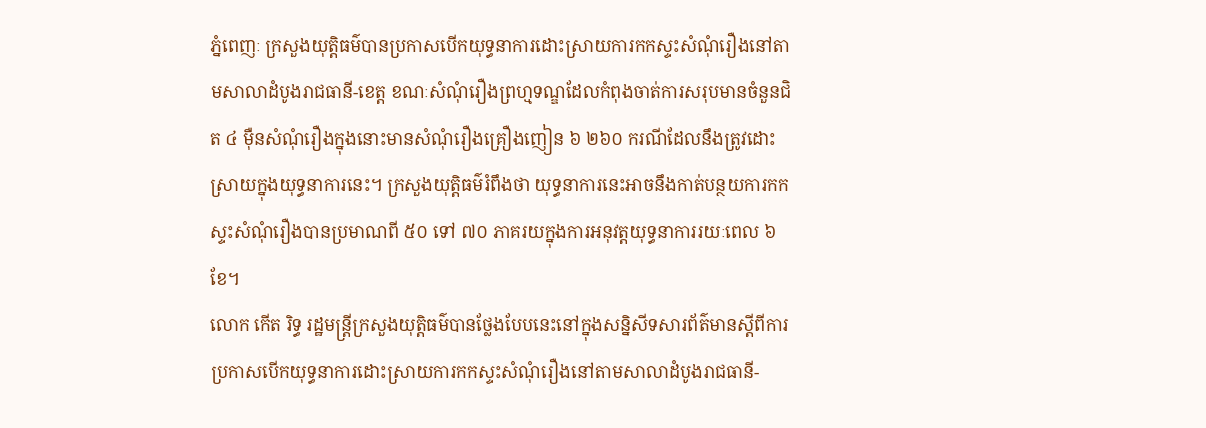ភ្នំពេញៈ ក្រសួងយុត្តិធម៌បានប្រកាសបើកយុទ្ធនាការដោះស្រាយការកកស្ទះសំណុំរឿងនៅតាមសាលាដំបូងរាជធានី-ខេត្ត ខណៈសំណុំរឿងព្រហ្មទណ្ឌដែលកំពុងចាត់ការសរុបមានចំនួនជិត ៤ ម៉ឺនសំណុំរឿងក្នុងនោះមានសំណុំរឿងគ្រឿងញៀន ៦ ២៦០ ករណីដែលនឹងត្រូវដោះស្រាយក្នុងយុទ្ធនាការនេះ។ ក្រសួងយុត្ដិធម៌រំពឹងថា យុទ្ធនាការនេះអាចនឹងកាត់បន្ថយការកកស្ទះសំណុំរឿងបានប្រមាណពី ៥០ ទៅ ៧០ ភាគរយក្នុងការអនុវត្ដយុទ្ធនាការរយៈពេល ៦ ខែ។
លោក កើត រិទ្ធ រដ្ឋមន្ដ្រីក្រសួងយុត្ដិធម៌បានថ្លែងបែបនេះនៅក្នុងសន្និសីទសារព័ត៌មានស្ដីពីការប្រកាសបើកយុទ្ធនាការដោះស្រាយការកកស្ទះសំណុំរឿងនៅតាមសាលាដំបូងរាជធានី-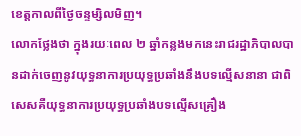ខេត្តកាលពីថ្ងៃចន្ទម្សិលមិញ។
លោកថ្លែងថា ក្នុងរយៈពេល ២ ឆ្នាំកន្លងមកនេះរាជរដ្ឋាភិបាលបានដាក់ចេញនូវយុទ្ធនាការប្រយុទ្ធប្រឆាំងនឹងបទល្មើសនានា ជាពិសេសគឺយុទ្ធនាការប្រយុទ្ធប្រឆាំងបទល្មើសគ្រឿង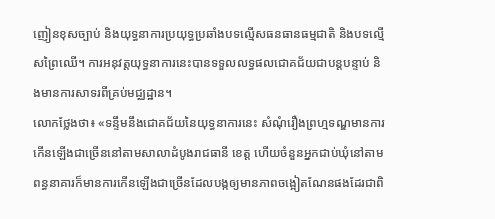ញៀនខុសច្បាប់ និងយុទ្ធនាការប្រយុទ្ធប្រឆាំងបទល្មើសធនធានធម្មជាតិ និងបទល្មើសព្រៃឈើ។ ការអនុវត្ដយុទ្ធនាការនេះបានទទួលលទ្ធផលជោគជ័យជាបន្តបន្ទាប់ និងមានការសាទរពីគ្រប់មជ្ឈដ្ឋាន។
លោកថ្លែងថា៖ «ទន្ទឹមនឹងជោគជ័យនៃយុទ្ធនាការនេះ សំណុំរឿងព្រហ្មទណ្ឌមានការកើនឡើងជាច្រើននៅតាមសាលាដំបូងរាជធានី ខេត្ដ ហើយចំនួនអ្នកជាប់ឃុំនៅតាមពន្ធនាគារក៏មានការកើនឡើងជាច្រើនដែលបង្កឲ្យមានភាពចង្អៀតណែនផងដែរជាពិ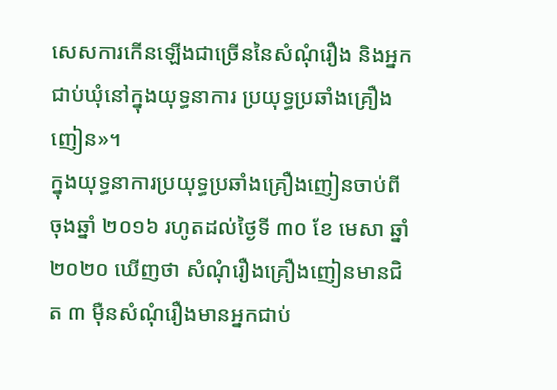សេសការកើនឡើងជាច្រើននៃសំណុំរឿង និងអ្នកជាប់ឃុំនៅក្នុងយុទ្ធនាការ ប្រយុទ្ធប្រឆាំងគ្រឿងញៀន»។
ក្នុងយុទ្ធនាការប្រយុទ្ធប្រឆាំងគ្រឿងញៀនចាប់ពីចុងឆ្នាំ ២០១៦ រហូតដល់ថ្ងៃទី ៣០ ខែ មេសា ឆ្នាំ ២០២០ ឃើញថា សំណុំរឿងគ្រឿងញៀនមានជិត ៣ ម៉ឺនសំណុំរឿងមានអ្នកជាប់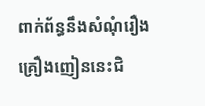ពាក់ព័ន្ធនឹងសំណុំរឿងគ្រឿងញៀននេះជិ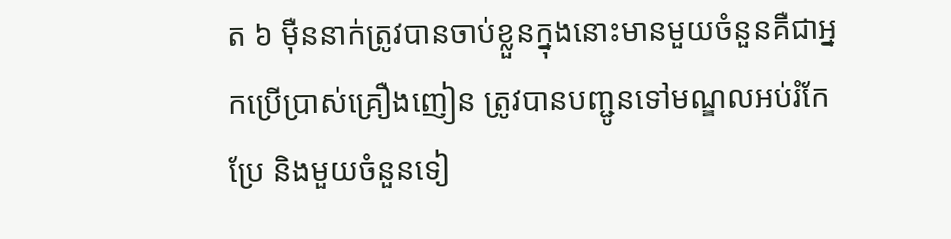ត ៦ ម៉ឺននាក់ត្រូវបានចាប់ខ្លួនក្នុងនោះមានមួយចំនួនគឺជាអ្នកប្រើប្រាស់គ្រឿងញៀន ត្រូវបានបញ្ជូនទៅមណ្ឌលអប់រំកែប្រែ និងមួយចំនួនទៀ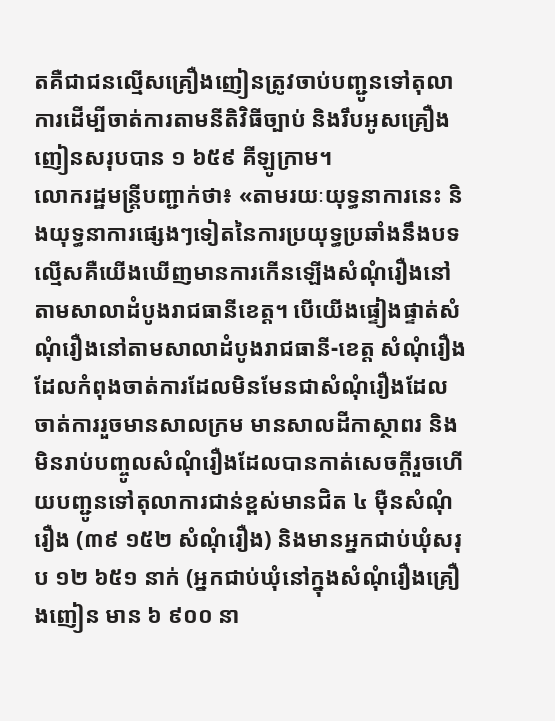តគឺជាជនល្មើសគ្រឿងញៀនត្រូវចាប់បញ្ជូនទៅតុលាការដើម្បីចាត់ការតាមនីតិវិធីច្បាប់ និងរឹបអូសគ្រឿងញៀនសរុបបាន ១ ៦៥៩ គីឡូក្រាម។
លោករដ្ឋមន្ដ្រីបញ្ជាក់ថា៖ «តាមរយៈយុទ្ធនាការនេះ និងយុទ្ធនាការផ្សេងៗទៀតនៃការប្រយុទ្ធប្រឆាំងនឹងបទល្មើសគឺយើងឃើញមានការកើនឡើងសំណុំរឿងនៅតាមសាលាដំបូងរាជធានីខេត្ដ។ បើយើងផ្ទៀងផ្ទាត់សំណុំរឿងនៅតាមសាលាដំបូងរាជធានី-ខេត្ត សំណុំរឿងដែលកំពុងចាត់ការដែលមិនមែនជាសំណុំរឿងដែលចាត់ការរួចមានសាលក្រម មានសាលដីកាស្ថាពរ និងមិនរាប់បញ្ចូលសំណុំរឿងដែលបានកាត់សេចក្ដីរួចហើយបញ្ជូនទៅតុលាការជាន់ខ្ពស់មានជិត ៤ ម៉ឺនសំណុំរឿង (៣៩ ១៥២ សំណុំរឿង) និងមានអ្នកជាប់ឃុំសរុប ១២ ៦៥១ នាក់ (អ្នកជាប់ឃុំនៅក្នុងសំណុំរឿងគ្រឿងញៀន មាន ៦ ៩០០ នា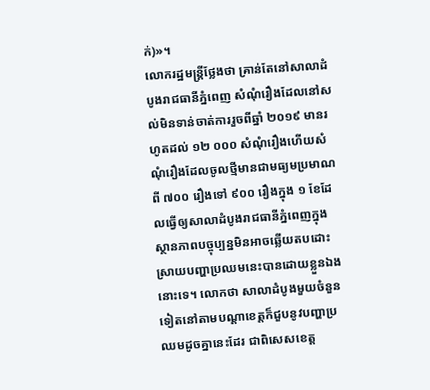ក់)»។
លោករដ្ឋមន្ដ្រីថ្លែងថា គ្រាន់តែនៅសាលាដំបូងរាជធានីភ្នំពេញ សំណុំរឿងដែលនៅសល់មិនទាន់ចាត់ការរួចពីឆ្នាំ ២០១៩ មានរហូតដល់ ១២ ០០០ សំណុំរឿងហើយសំណុំរឿងដែលចូលថ្មីមានជាមធ្យមប្រមាណពី ៧០០ រឿងទៅ ៩០០ រឿងក្នុង ១ ខែដែលធ្វើឲ្យសាលាដំបូងរាជធានីភ្នំពេញក្នុងស្ថានភាពបច្ចុប្បន្នមិនអាចឆ្លើយតបដោះស្រាយបញ្ហាប្រឈមនេះបានដោយខ្លួនឯងនោះទេ។ លោកថា សាលាដំបូងមួយចំនួនទៀតនៅតាមបណ្ដាខេត្ដក៏ជួបនូវបញ្ហាប្រឈមដូចគ្នានេះដែរ ជាពិសេសខេត្ដ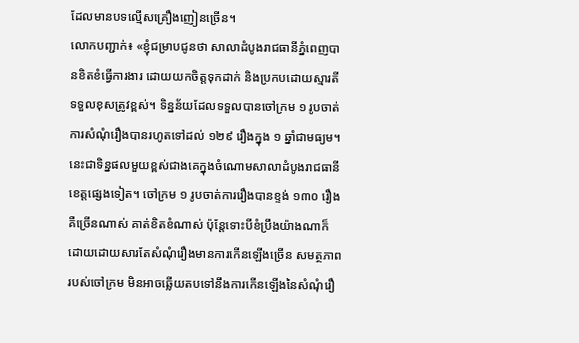ដែលមានបទល្មើសគ្រឿងញៀនច្រើន។
លោកបញ្ជាក់៖ «ខ្ញុំជម្រាបជូនថា សាលាដំបូងរាជធានីភ្នំពេញបានខិតខំធ្វើការងារ ដោយយកចិត្តទុកដាក់ និងប្រកបដោយស្មារតីទទួលខុសត្រូវខ្ពស់។ ទិន្នន័យដែលទទួលបានចៅក្រម ១ រូបចាត់ការសំណុំរឿងបានរហូតទៅដល់ ១២៩ រឿងក្នុង ១ ឆ្នាំជាមធ្យម។ នេះជាទិន្នផលមួយខ្ពស់ជាងគេក្នុងចំណោមសាលាដំបូងរាជធានី ខេត្ដផ្សេងទៀត។ ចៅក្រម ១ រូបចាត់ការរឿងបានខ្ទង់ ១៣០ រឿង គឺច្រើនណាស់ គាត់ខិតខំណាស់ ប៉ុន្ដែទោះបីខំប្រឹងយ៉ាងណាក៏ដោយដោយសារតែសំណុំរឿងមានការកើនឡើងច្រើន សមត្ថភាពរបស់ចៅក្រម មិនអាចឆ្លើយតបទៅនឹងការកើនឡើងនៃសំណុំរឿ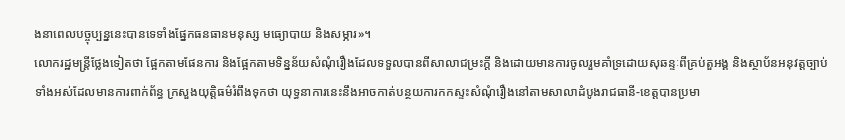ងនាពេលបច្ចុប្បន្ននេះបានទេទាំងផ្នែកធនធានមនុស្ស មធ្យោបាយ និងសម្ភារ»។
លោករដ្ឋមន្ដ្រីថ្លែងទៀតថា ផ្អែកតាមផែនការ និងផ្អែកតាមទិន្នន័យសំណុំរឿងដែលទទួលបានពីសាលាជម្រះក្ដី និងដោយមានការចូលរួមគាំទ្រដោយសុឆន្ទៈពីគ្រប់តួអង្គ និងស្ថាប័នអនុវត្ដច្បាប់ទាំងអស់ដែលមានការពាក់ព័ន្ធ ក្រសួងយុត្ដិធម៌រំពឹងទុកថា យុទ្ធនាការនេះនឹងអាចកាត់បន្ថយការកកស្ទះសំណុំរឿងនៅតាមសាលាដំបូងរាជធានី-ខេត្ដបានប្រមា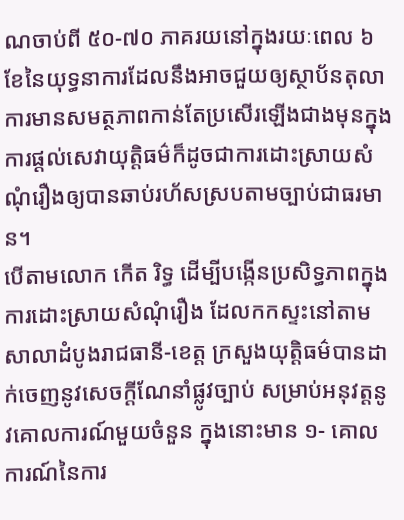ណចាប់ពី ៥០-៧០ ភាគរយនៅក្នុងរយៈពេល ៦ ខែនៃយុទ្ធនាការដែលនឹងអាចជួយឲ្យស្ថាប័នតុលាការមានសមត្ថភាពកាន់តែប្រសើរឡើងជាងមុនក្នុងការផ្ដល់សេវាយុត្ដិធម៌ក៏ដូចជាការដោះស្រាយសំណុំរឿងឲ្យបានឆាប់រហ័សស្របតាមច្បាប់ជាធរមាន។
បើតាមលោក កើត រិទ្ធ ដើម្បីបង្កើនប្រសិទ្ធភាពក្នុងការដោះស្រាយសំណុំរឿង ដែលកកស្ទះនៅតាមសាលាដំបូងរាជធានី-ខេត្ដ ក្រសួងយុត្ដិធម៌បានដាក់ចេញនូវសេចក្ដីណែនាំផ្លូវច្បាប់ សម្រាប់អនុវត្ដនូវគោលការណ៍មួយចំនួន ក្នុងនោះមាន ១- គោលការណ៍នៃការ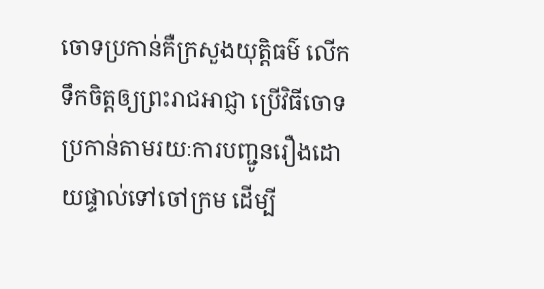ចោទប្រកាន់គឺក្រសួងយុត្ដិធម៌ លើកទឹកចិត្ដឲ្យព្រះរាជអាជ្ញា ប្រើវិធីចោទប្រកាន់តាមរយៈការបញ្ជូនរឿងដោយផ្ទាល់ទៅចៅក្រម ដើម្បី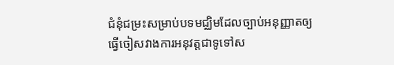ជំនុំជម្រះសម្រាប់បទមជ្ឈិមដែលច្បាប់អនុញ្ញាតឲ្យធ្វើចៀសវាងការអនុវត្ដជាទូទៅស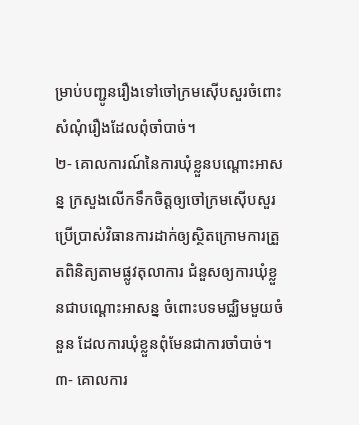ម្រាប់បញ្ជូនរឿងទៅចៅក្រមស៊ើបសួរចំពោះសំណុំរឿងដែលពុំចាំបាច់។
២- គោលការណ៍នៃការឃុំខ្លួនបណ្តោះអាសន្ន ក្រសួងលើកទឹកចិត្ដឲ្យចៅក្រមស៊ើបសួរ ប្រើប្រាស់វិធានការដាក់ឲ្យស្ថិតក្រោមការត្រួតពិនិត្យតាមផ្លូវតុលាការ ជំនួសឲ្យការឃុំខ្លួនជាបណ្ដោះអាសន្ន ចំពោះបទមជ្ឈិមមួយចំនួន ដែលការឃុំខ្លួនពុំមែនជាការចាំបាច់។ ៣- គោលការ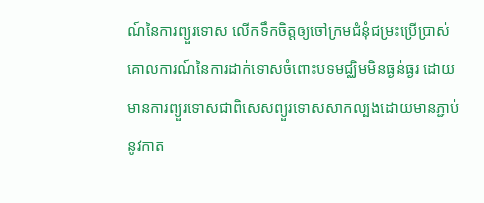ណ៍នៃការព្យួរទោស លើកទឹកចិត្ដឲ្យចៅក្រមជំនុំជម្រះប្រើប្រាស់គោលការណ៍នៃការដាក់ទោសចំពោះបទមជ្ឈិមមិនធ្ងន់ធ្ងរ ដោយមានការព្យួរទោសជាពិសេសព្យួរទោសសាកល្បងដោយមានភ្ជាប់នូវកាត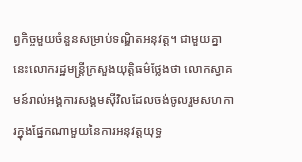ព្វកិច្ចមួយចំនួនសម្រាប់ទណ្ឌិតអនុវត្ដ។ ជាមួយគ្នានេះលោករដ្ឋមន្ដ្រីក្រសួងយុតិ្តធម៌ថ្លែងថា លោកស្វាគមន៍រាល់អង្គការសង្គមស៊ីវិលដែលចង់ចូលរួមសហការក្នុងផ្នែកណាមួយនៃការអនុវត្ដយុទ្ធ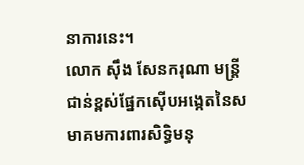នាការនេះ។
លោក ស៊ឹង សែនករុណា មន្ត្រីជាន់ខ្ពស់ផ្នែកស៊ើបអង្កេតនៃសមាគមការពារសិទ្ធិមនុ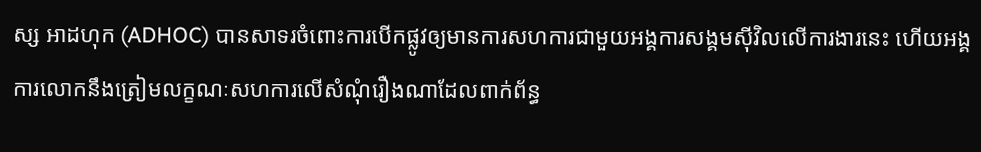ស្ស អាដហុក (ADHOC) បានសាទរចំពោះការបើកផ្លូវឲ្យមានការសហការជាមួយអង្គការសង្គមស៊ីវិលលើការងារនេះ ហើយអង្គការលោកនឹងត្រៀមលក្ខណៈសហការលើសំណុំរឿងណាដែលពាក់ព័ន្ធ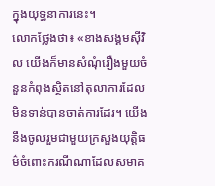ក្នុងយុទ្ធនាការនេះ។
លោកថ្លែងថា៖ «ខាងសង្គមស៊ីវិល យើងក៏មានសំណុំរឿងមួយចំនួនកំពុងស្ថិតនៅតុលាការដែលមិនទាន់បានចាត់ការដែរ។ យើងនឹងចូលរួមជាមួយក្រសួងយុត្ដិធម៌ចំពោះករណីណាដែលសមាគ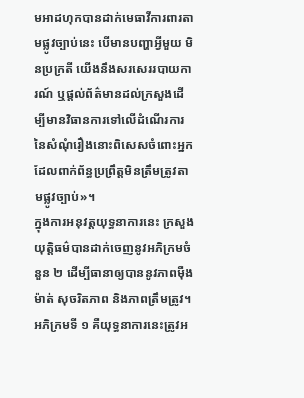មអាដហុកបានដាក់មេធាវីការពារតាមផ្លូវច្បាប់នេះ បើមានបញ្ហាអ្វីមួយ មិនប្រក្រតី យើងនឹងសរសេររបាយការណ៍ ឬផ្ដល់ព័ត៌មានដល់ក្រសួងដើម្បីមានវិធានការទៅលើដំណើរការនៃសំណុំរឿងនោះពិសេសចំពោះអ្នកដែលពាក់ព័ន្ធប្រព្រឹត្ដមិនត្រឹមត្រូវតាមផ្លូវច្បាប់»។
ក្នុងការអនុវត្ដយុទ្ធនាការនេះ ក្រសួងយុត្ដិធម៌បានដាក់ចេញនូវអភិក្រមចំនួន ២ ដើម្បីធានាឲ្យបាននូវភាពម៉ឺងម៉ាត់ សុចរិតភាព និងភាពត្រឹមត្រូវ។ អភិក្រមទី ១ គឺយុទ្ធនាការនេះត្រូវអ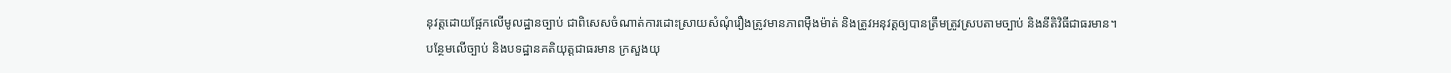នុវត្ដដោយផ្អែកលើមូលដ្ឋានច្បាប់ ជាពិសេសចំណាត់ការដោះស្រាយសំណុំរឿងត្រូវមានភាពម៉ឺងម៉ាត់ និងត្រូវអនុវត្ដឲ្យបានត្រឹមត្រូវស្របតាមច្បាប់ និងនីតិវិធីជាធរមាន។
បន្ថែមលើច្បាប់ និងបទដ្ឋានគតិយុត្តជាធរមាន ក្រសួងយុ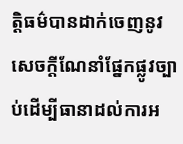ត្ដិធម៌បានដាក់ចេញនូវសេចក្ដីណែនាំផ្នែកផ្លូវច្បាប់ដើម្បីធានាដល់ការអ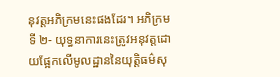នុវត្ដអភិក្រមនេះផងដែរ។ អភិក្រមទី ២- យុទ្ធនាការនេះត្រូវអនុវត្ដដោយផ្អែកលើមូលដ្ឋាននៃយុត្ដិធម៌សុ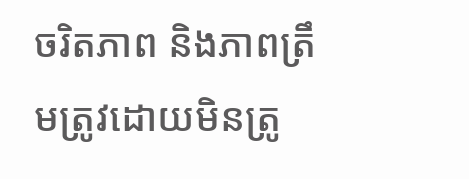ចរិតភាព និងភាពត្រឹមត្រូវដោយមិនត្រូ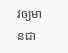វឲ្យមានជា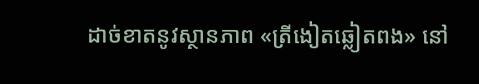ដាច់ខាតនូវស្ថានភាព «ត្រីងៀតឆ្លៀតពង» នៅ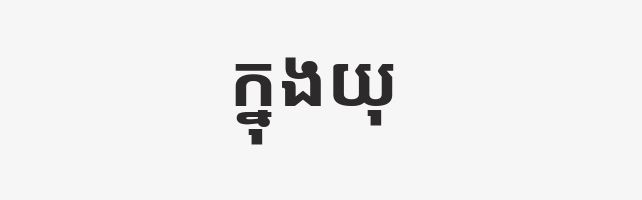ក្នុងយុ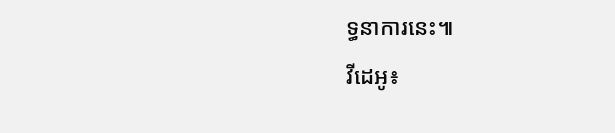ទ្ធនាការនេះ៕
វីដេអូ៖